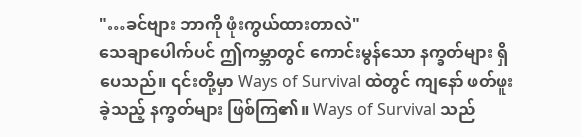"…ခင်ဗျား ဘာကို ဖုံးကွယ်ထားတာလဲ"
သေချာပေါက်ပင် ဤကမ္ဘာတွင် ကောင်းမွန်သော နက္ခတ်များ ရှိပေသည်။ ၎င်းတို့မှာ Ways of Survival ထဲတွင် ကျနော် ဖတ်ဖူးခဲ့သည့် နက္ခတ်များ ဖြစ်ကြ၏။ Ways of Survival သည်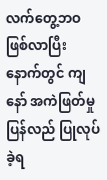လက်တွေ့ဘဝ ဖြစ်လာပြီးနောက်တွင် ကျနော် အကဲဖြတ်မှု ပြန်လည် ပြုလုပ်ခဲ့ရ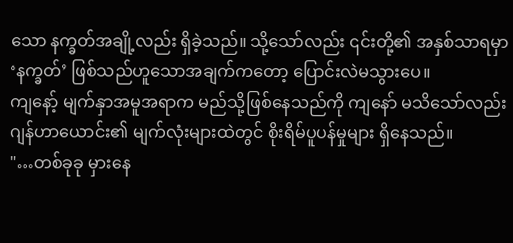သော နက္ခတ်အချို့လည်း ရှိခဲ့သည်။ သို့သော်လည်း ၎င်းတို့၏ အနှစ်သာရမှာ ‘နက္ခတ်’ ဖြစ်သည်ဟူသောအချက်ကတော့ ပြောင်းလဲမသွားပေ။
ကျနော့် မျက်နှာအမူအရာက မည်သို့ဖြစ်နေသည်ကို ကျနော် မသိသော်လည်း ဂျန်ဟာယောင်း၏ မျက်လုံးများထဲတွင် စိုးရိမ်ပူပန်မှုများ ရှိနေသည်။
"…တစ်ခုခု မှားနေ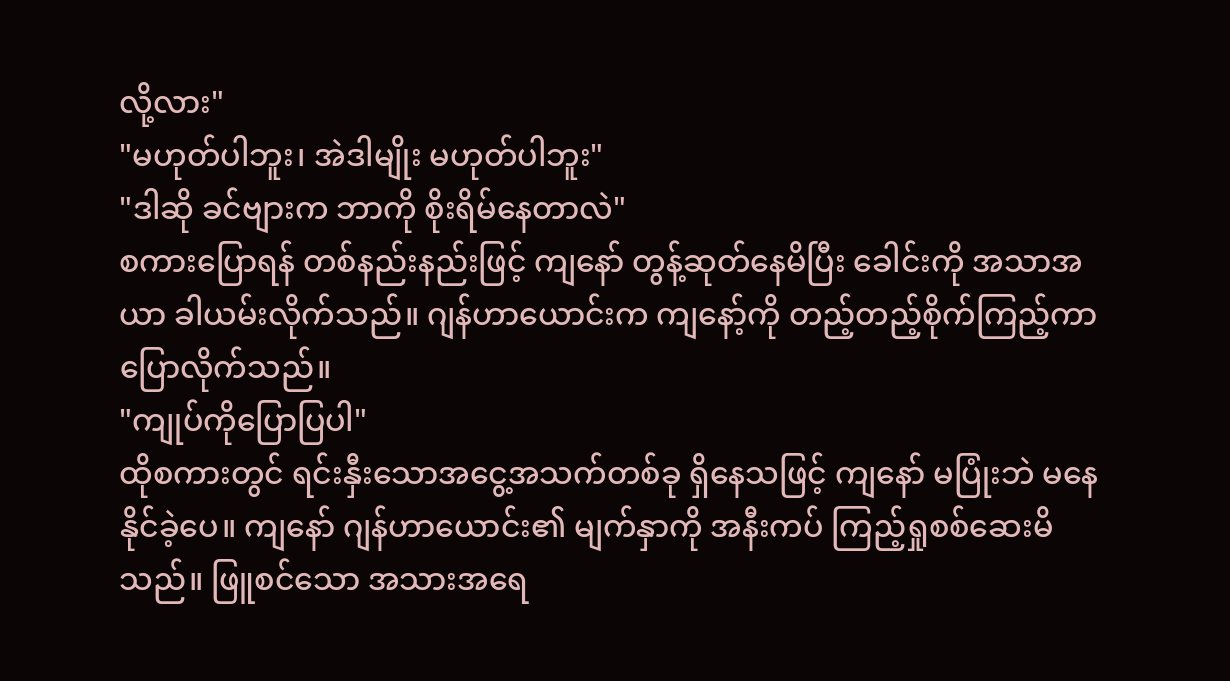လို့လား"
"မဟုတ်ပါဘူး၊ အဲဒါမျိုး မဟုတ်ပါဘူး"
"ဒါဆို ခင်ဗျားက ဘာကို စိုးရိမ်နေတာလဲ"
စကားပြောရန် တစ်နည်းနည်းဖြင့် ကျနော် တွန့်ဆုတ်နေမိပြီး ခေါင်းကို အသာအယာ ခါယမ်းလိုက်သည်။ ဂျန်ဟာယောင်းက ကျနော့်ကို တည့်တည့်စိုက်ကြည့်ကာ ပြောလိုက်သည်။
"ကျုပ်ကိုပြောပြပါ"
ထိုစကားတွင် ရင်းနှီးသောအငွေ့အသက်တစ်ခု ရှိနေသဖြင့် ကျနော် မပြုံးဘဲ မနေနိုင်ခဲ့ပေ။ ကျနော် ဂျန်ဟာယောင်း၏ မျက်နှာကို အနီးကပ် ကြည့်ရှုစစ်ဆေးမိသည်။ ဖြူစင်သော အသားအရေ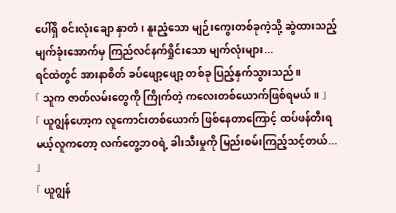ပေါ်ရှိ စင်းလုံးချော နှာတံ၊ နူးညံ့သော မျဉ်းကွေးတစ်ခုကဲ့သို့ ဆွဲထားသည့် မျက်ခုံးအောက်မှ ကြည်လင်နက်ရှိုင်းသော မျက်လုံးများ...
ရင်ထဲတွင် အားနာစိတ် ခပ်ဖျော့ဖျော့ တစ်ခု ပြည့်နှက်သွားသည်။
「 သူက ဇာတ်လမ်းတွေကို ကြိုက်တဲ့ ကလေးတစ်ယောက်ဖြစ်ရမယ်။ 」
「 ယူဂျွန်ဟော့က လူကောင်းတစ်ယောက် ဖြစ်နေတာကြောင့် ထပ်ဖန်တီးရမယ့်လူကတော့ လက်တွေ့ဘဝရဲ့ ခါးသီးမှုကို မြည်းစမ်းကြည့်သင့်တယ်... 」
「 ယူဂျွန်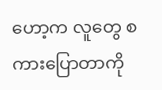ဟော့က လူတွေ စကားပြောတာကို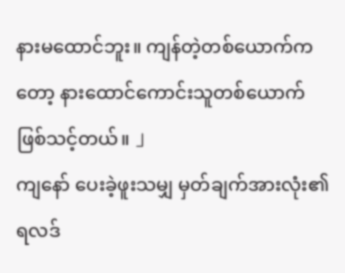နားမထောင်ဘူး။ ကျန်တဲ့တစ်ယောက်ကတော့ နားထောင်ကောင်းသူတစ်ယောက် ဖြစ်သင့်တယ်။ 」
ကျနော် ပေးခဲ့ဖူးသမျှ မှတ်ချက်အားလုံး၏ ရလဒ်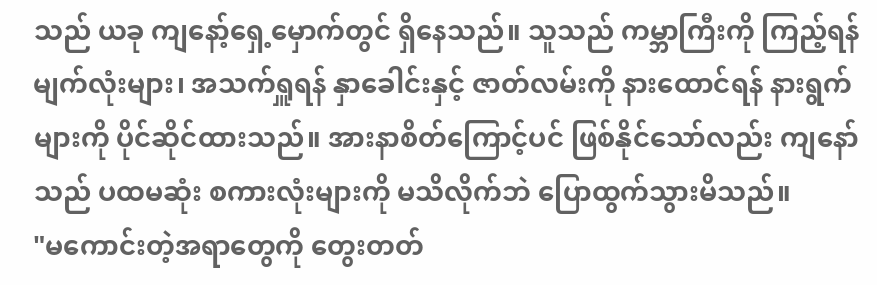သည် ယခု ကျနော့်ရှေ့မှောက်တွင် ရှိနေသည်။ သူသည် ကမ္ဘာကြီးကို ကြည့်ရန် မျက်လုံးများ၊ အသက်ရှူရန် နှာခေါင်းနှင့် ဇာတ်လမ်းကို နားထောင်ရန် နားရွက်များကို ပိုင်ဆိုင်ထားသည်။ အားနာစိတ်ကြောင့်ပင် ဖြစ်နိုင်သော်လည်း ကျနော်သည် ပထမဆုံး စကားလုံးများကို မသိလိုက်ဘဲ ပြောထွက်သွားမိသည်။
"မကောင်းတဲ့အရာတွေကို တွေးတတ်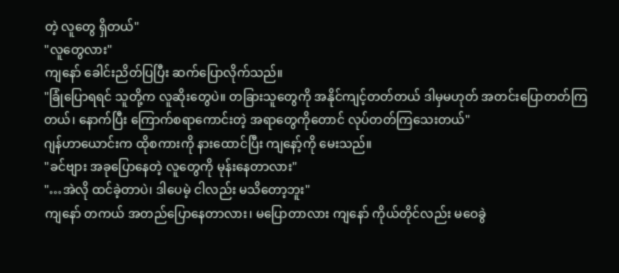တဲ့ လူတွေ ရှိတယ်"
"လူတွေလား"
ကျနော် ခေါင်းညိတ်ပြပြီး ဆက်ပြောလိုက်သည်။
"ခြုံပြောရရင် သူတို့က လူဆိုးတွေပဲ။ တခြားသူတွေကို အနိုင်ကျင့်တတ်တယ် ဒါမှမဟုတ် အတင်းပြောတတ်ကြတယ်၊ နောက်ပြီး ကြောက်စရာကောင်းတဲ့ အရာတွေကိုတောင် လုပ်တတ်ကြသေးတယ်"
ဂျန်ဟာယောင်းက ထိုစကားကို နားထောင်ပြီး ကျနော့်ကို မေးသည်။
"ခင်ဗျား အခုပြောနေတဲ့ လူတွေကို မုန်းနေတာလား"
"…အဲလို ထင်ခဲ့တာပဲ၊ ဒါပေမဲ့ ငါလည်း မသိတော့ဘူး"
ကျနော် တကယ် အတည်ပြောနေတာလား၊ မပြောတာလား ကျနော် ကိုယ်တိုင်လည်း မဝေခွဲ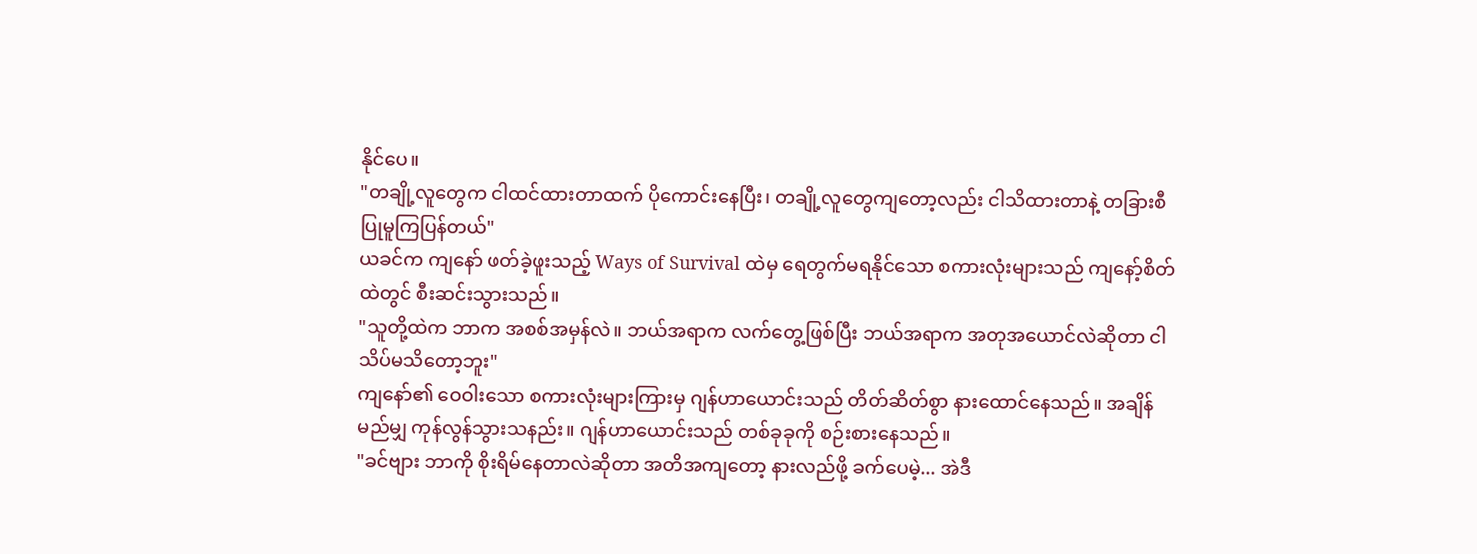နိုင်ပေ။
"တချို့လူတွေက ငါထင်ထားတာထက် ပိုကောင်းနေပြီး၊ တချို့လူတွေကျတော့လည်း ငါသိထားတာနဲ့ တခြားစီ ပြုမူကြပြန်တယ်"
ယခင်က ကျနော် ဖတ်ခဲ့ဖူးသည့် Ways of Survival ထဲမှ ရေတွက်မရနိုင်သော စကားလုံးများသည် ကျနော့်စိတ်ထဲတွင် စီးဆင်းသွားသည်။
"သူတို့ထဲက ဘာက အစစ်အမှန်လဲ။ ဘယ်အရာက လက်တွေ့ဖြစ်ပြီး ဘယ်အရာက အတုအယောင်လဲဆိုတာ ငါ သိပ်မသိတော့ဘူး"
ကျနော်၏ ဝေဝါးသော စကားလုံးများကြားမှ ဂျန်ဟာယောင်းသည် တိတ်ဆိတ်စွာ နားထောင်နေသည်။ အချိန် မည်မျှ ကုန်လွန်သွားသနည်း။ ဂျန်ဟာယောင်းသည် တစ်ခုခုကို စဉ်းစားနေသည်။
"ခင်ဗျား ဘာကို စိုးရိမ်နေတာလဲဆိုတာ အတိအကျတော့ နားလည်ဖို့ ခက်ပေမဲ့... အဲဒီ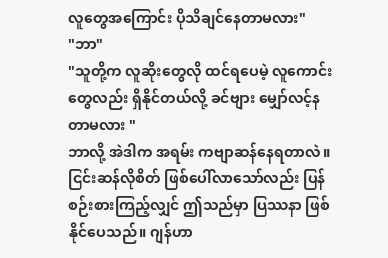လူတွေအကြောင်း ပိုသိချင်နေတာမလား"
"ဘာ"
"သူတို့က လူဆိုးတွေလို ထင်ရပေမဲ့ လူကောင်းတွေလည်း ရှိနိုင်တယ်လို့ ခင်ဗျား မျှော်လင့်နတာမလား "
ဘာလို့ အဲဒါက အရမ်း ကဗျာဆန်နေရတာလဲ။
ငြင်းဆန်လိုစိတ် ဖြစ်ပေါ်လာသော်လည်း ပြန်စဉ်းစားကြည့်လျှင် ဤသည်မှာ ပြဿနာ ဖြစ်နိုင်ပေသည်။ ဂျန်ဟာ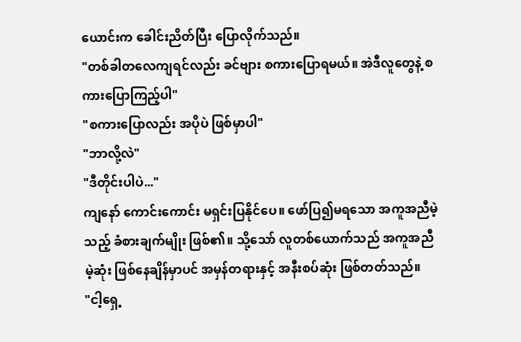ယောင်းက ခေါင်းညိတ်ပြီး ပြောလိုက်သည်။
"တစ်ခါတလေကျရင်လည်း ခင်ဗျား စကားပြောရမယ်။ အဲဒီလူတွေနဲ့ စကားပြောကြည့်ပါ"
"စကားပြောလည်း အပိုပဲ ဖြစ်မှာပါ"
"ဘာလို့လဲ"
"ဒီတိုင်းပါပဲ..."
ကျနော် ကောင်းကောင်း မရှင်းပြနိုင်ပေ။ ဖော်ပြ၍မရသော အကူအညီမဲ့သည့် ခံစားချက်မျိုး ဖြစ်၏။ သို့သော် လူတစ်ယောက်သည် အကူအညီမဲ့ဆုံး ဖြစ်နေချိန်မှာပင် အမှန်တရားနှင့် အနီးစပ်ဆုံး ဖြစ်တတ်သည်။
"ငါ့ရှေ့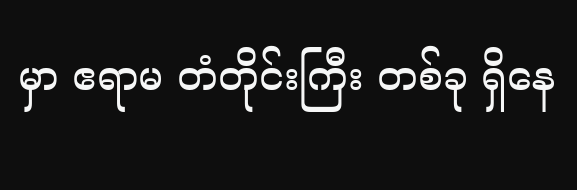မှာ ဧရာမ တံတိုင်းကြီး တစ်ခု ရှိနေ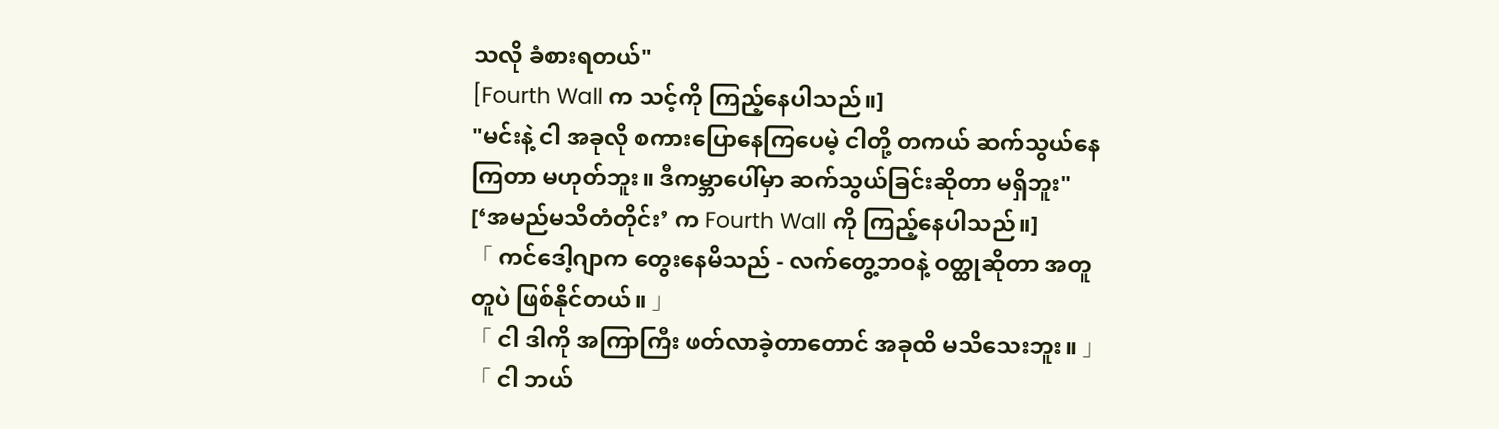သလို ခံစားရတယ်"
[Fourth Wall က သင့်ကို ကြည့်နေပါသည်။]
"မင်းနဲ့ ငါ အခုလို စကားပြောနေကြပေမဲ့ ငါတို့ တကယ် ဆက်သွယ်နေကြတာ မဟုတ်ဘူး။ ဒီကမ္ဘာပေါ်မှာ ဆက်သွယ်ခြင်းဆိုတာ မရှိဘူး"
[‘အမည်မသိတံတိုင်း’ က Fourth Wall ကို ကြည့်နေပါသည်။]
「 ကင်ဒေါ့ဂျာက တွေးနေမိသည် - လက်တွေ့ဘဝနဲ့ ဝတ္ထုဆိုတာ အတူတူပဲ ဖြစ်နိုင်တယ်။ 」
「 ငါ ဒါကို အကြာကြီး ဖတ်လာခဲ့တာတောင် အခုထိ မသိသေးဘူး။ 」
「 ငါ ဘယ်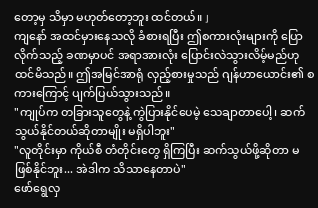တော့မှ သိမှာ မဟုတ်တော့ဘူး ထင်တယ်။ 」
ကျနော် အထင်မှားနေသလို ခံစားရပြီး ဤစကားလုံးများကို ပြောလိုက်သည့် ခဏမှာပင် အရာအားလုံး ပြောင်းလဲသွားလိမ့်မည်ဟု ထင်မိသည်။ ဤအမြင်အာရုံ လှည့်စားမှုသည် ဂျန်ဟာယောင်း၏ စကားကြောင့် ပျက်ပြယ်သွားသည်။
"ကျုပ်က တခြားသူတွေနဲ့ ကွဲပြားနိုင်ပေမဲ့ သေချာတာပေါ့၊ ဆက်သွယ်နိုင်တယ်ဆိုတာမျိုး မရှိပါဘူး"
"လူတိုင်းမှာ ကိုယ်စီ တံတိုင်းတွေ ရှိကြပြီး ဆက်သွယ်ဖို့ဆိုတာ မဖြစ်နိုင်ဘူး... အဲဒါက သိသာနေတာပဲ"
ဖော်ရွေလှ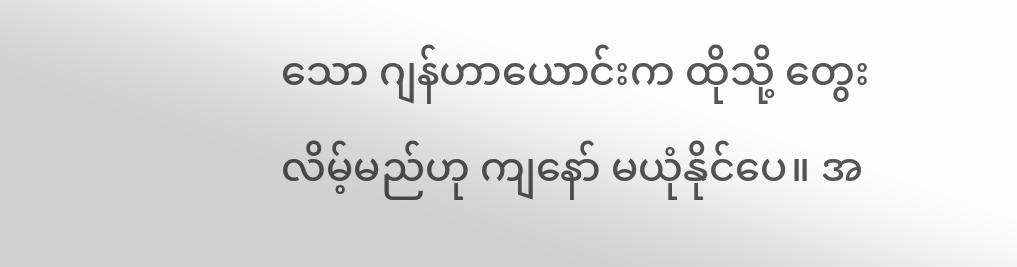သော ဂျန်ဟာယောင်းက ထိုသို့ တွေးလိမ့်မည်ဟု ကျနော် မယုံနိုင်ပေ။ အ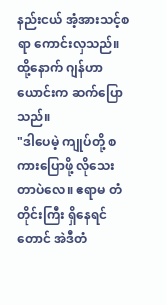နည်းငယ် အံ့အားသင့်စရာ ကောင်းလှသည်။ ထို့နောက် ဂျန်ဟာယောင်းက ဆက်ပြောသည်။
"ဒါပေမဲ့ ကျုပ်တို့ စကားပြောဖို့ လိုသေးတာပဲလေ။ ဧရာမ တံတိုင်းကြီး ရှိနေရင်တောင် အဲဒီတံ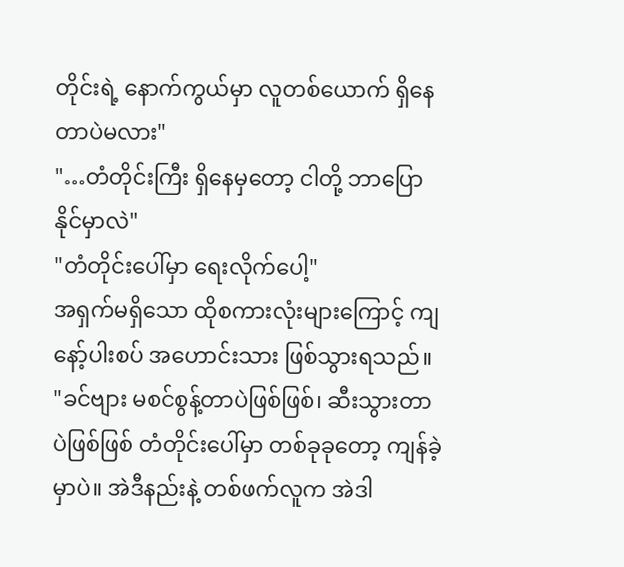တိုင်းရဲ့ နောက်ကွယ်မှာ လူတစ်ယောက် ရှိနေတာပဲမလား"
"…တံတိုင်းကြီး ရှိနေမှတော့ ငါတို့ ဘာပြောနိုင်မှာလဲ"
"တံတိုင်းပေါ်မှာ ရေးလိုက်ပေါ့"
အရှက်မရှိသော ထိုစကားလုံးများကြောင့် ကျနော့်ပါးစပ် အဟောင်းသား ဖြစ်သွားရသည်။
"ခင်ဗျား မစင်စွန့်တာပဲဖြစ်ဖြစ်၊ ဆီးသွားတာပဲဖြစ်ဖြစ် တံတိုင်းပေါ်မှာ တစ်ခုခုတော့ ကျန်ခဲ့မှာပဲ။ အဲဒီနည်းနဲ့ တစ်ဖက်လူက အဲဒါ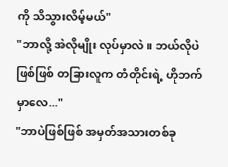ကို သိသွားလိမ့်မယ်"
"ဘာလို့ အဲလိုမျိုး လုပ်မှာလဲ။ ဘယ်လိုပဲဖြစ်ဖြစ် တခြားလူက တံတိုင်းရဲ့ ဟိုဘက်မှာလေ..."
"ဘာပဲဖြစ်ဖြစ် အမှတ်အသားတစ်ခု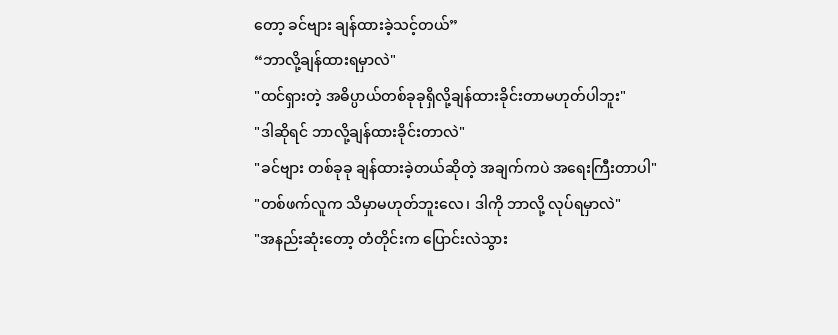တော့ ခင်ဗျား ချန်ထားခဲ့သင့်တယ်”
“ဘာလို့ချန်ထားရမှာလဲ"
"ထင်ရှားတဲ့ အဓိပ္ပာယ်တစ်ခုခုရှိလို့ချန်ထားခိုင်းတာမဟုတ်ပါဘူး"
"ဒါဆိုရင် ဘာလို့ချန်ထားခိုင်းတာလဲ"
"ခင်ဗျား တစ်ခုခု ချန်ထားခဲ့တယ်ဆိုတဲ့ အချက်ကပဲ အရေးကြီးတာပါ"
"တစ်ဖက်လူက သိမှာမဟုတ်ဘူးလေ၊ ဒါကို ဘာလို့ လုပ်ရမှာလဲ"
"အနည်းဆုံးတော့ တံတိုင်းက ပြောင်းလဲသွား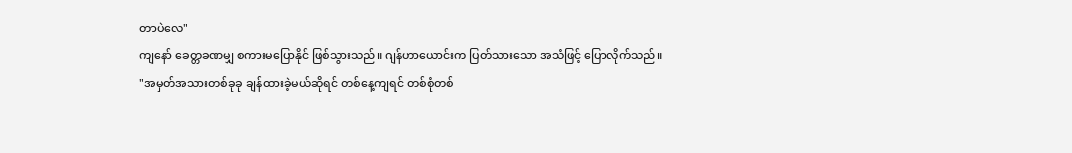တာပဲလေ"
ကျနော် ခေတ္တခဏမျှ စကားမပြောနိုင် ဖြစ်သွားသည်။ ဂျန်ဟာယောင်းက ပြတ်သားသော အသံဖြင့် ပြောလိုက်သည်။
"အမှတ်အသားတစ်ခုခု ချန်ထားခဲ့မယ်ဆိုရင် တစ်နေ့ကျရင် တစ်စုံတစ်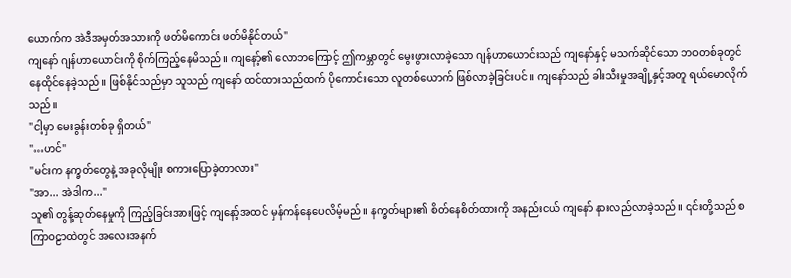ယောက်က အဲဒီအမှတ်အသားကို ဖတ်မိကောင်း ဖတ်မိနိုင်တယ်"
ကျနော် ဂျန်ဟာယောင်းကို စိုက်ကြည့်နေမိသည်။ ကျနော့်၏ လောဘကြောင့် ဤကမ္ဘာတွင် မွေးဖွားလာခဲ့သော ဂျန်ဟာယောင်းသည် ကျနော်နှင့် မသက်ဆိုင်သော ဘဝတစ်ခုတွင် နေထိုင်နေခဲ့သည်။ ဖြစ်နိုင်သည်မှာ သူသည် ကျနော် ထင်ထားသည်ထက် ပိုကောင်းသော လူတစ်ယောက် ဖြစ်လာခဲ့ခြင်းပင်။ ကျနော်သည် ခါးသီးမှုအချို့နှင့်အတူ ရယ်မောလိုက်သည်။
"ငါ့မှာ မေးခွန်းတစ်ခု ရှိတယ်"
"…ဟင်"
"မင်းက နက္ခတ်တွေနဲ့ အခုလိုမျိုး စကားပြောခဲ့တာလား"
"အာ... အဲဒါက..."
သူ၏ တွန့်ဆုတ်နေမှုကို ကြည့်ခြင်းအားဖြင့် ကျနော့်အထင် မှန်ကန်နေပေလိမ့်မည်။ နက္ခတ်များ၏ စိတ်နေစိတ်ထားကို အနည်းငယ် ကျနော် နားလည်လာခဲ့သည်။ ၎င်းတို့သည် စကြာဝဠာထဲတွင် အလေးအနက်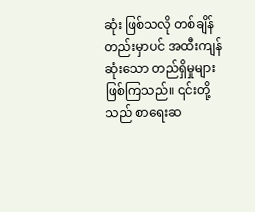ဆုံး ဖြစ်သလို တစ်ချိန်တည်းမှာပင် အထီးကျန်ဆုံးသော တည်ရှိမှုများ ဖြစ်ကြသည်။ ၎င်းတို့သည် စာရေးဆ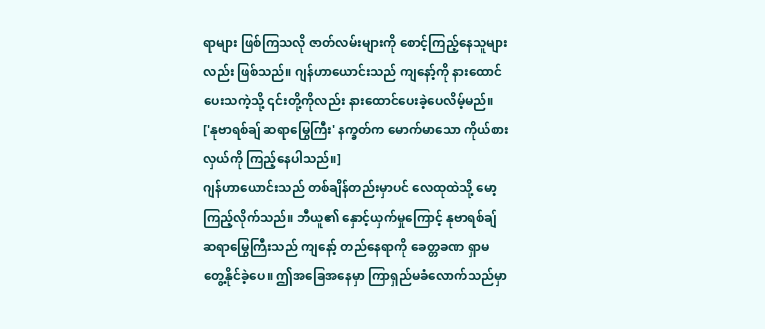ရာများ ဖြစ်ကြသလို ဇာတ်လမ်းများကို စောင့်ကြည့်နေသူများလည်း ဖြစ်သည်။ ဂျန်ဟာယောင်းသည် ကျနော့်ကို နားထောင်ပေးသကဲ့သို့ ၎င်းတို့ကိုလည်း နားထောင်ပေးခဲ့ပေလိမ့်မည်။
['နုဗာရစ်ချ် ဆရာမြွေကြီး' နက္ခတ်က မောက်မာသော ကိုယ်စားလှယ်ကို ကြည့်နေပါသည်။]
ဂျန်ဟာယောင်းသည် တစ်ချိန်တည်းမှာပင် လေထုထဲသို့ မော့ကြည့်လိုက်သည်။ ဘီယူ၏ နှောင့်ယှက်မှုကြောင့် နုဗာရစ်ချ် ဆရာမြွေကြီးသည် ကျနော့် တည်နေရာကို ခေတ္တခဏ ရှာမတွေ့နိုင်ခဲ့ပေ။ ဤအခြေအနေမှာ ကြာရှည်မခံလောက်သည်မှာ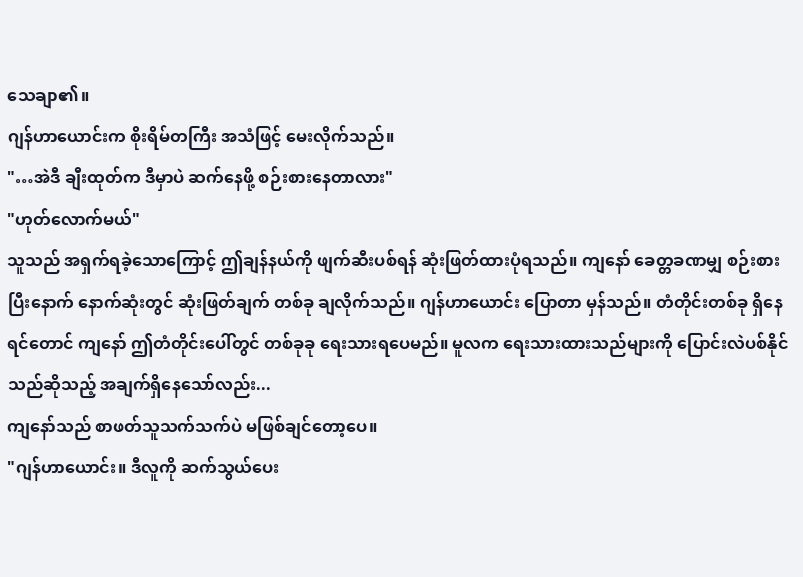သေချာ၏။
ဂျန်ဟာယောင်းက စိုးရိမ်တကြီး အသံဖြင့် မေးလိုက်သည်။
"…အဲဒီ ချီးထုတ်က ဒီမှာပဲ ဆက်နေဖို့ စဉ်းစားနေတာလား"
"ဟုတ်လောက်မယ်"
သူသည် အရှက်ရခဲ့သောကြောင့် ဤချန်နယ်ကို ဖျက်ဆီးပစ်ရန် ဆုံးဖြတ်ထားပုံရသည်။ ကျနော် ခေတ္တခဏမျှ စဉ်းစားပြီးနောက် နောက်ဆုံးတွင် ဆုံးဖြတ်ချက် တစ်ခု ချလိုက်သည်။ ဂျန်ဟာယောင်း ပြောတာ မှန်သည်။ တံတိုင်းတစ်ခု ရှိနေရင်တောင် ကျနော် ဤတံတိုင်းပေါ်တွင် တစ်ခုခု ရေးသားရပေမည်။ မူလက ရေးသားထားသည်များကို ပြောင်းလဲပစ်နိုင်သည်ဆိုသည့် အချက်ရှိနေသော်လည်း...
ကျနော်သည် စာဖတ်သူသက်သက်ပဲ မဖြစ်ချင်တော့ပေ။
"ဂျန်ဟာယောင်း။ ဒီလူကို ဆက်သွယ်ပေး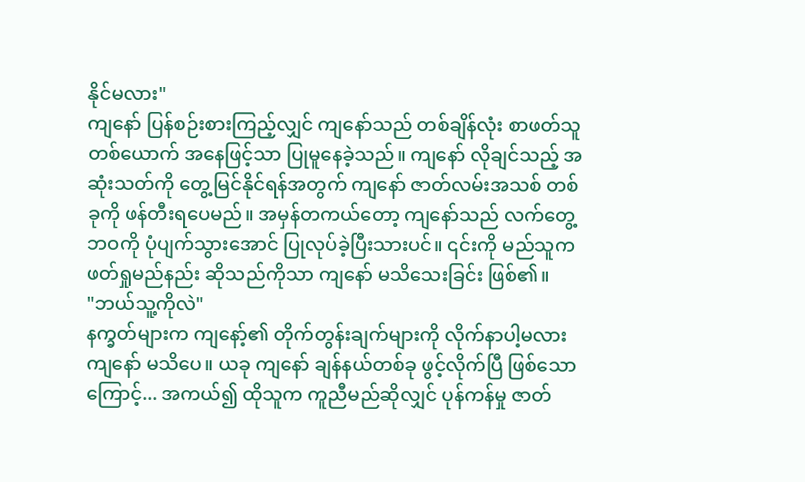နိုင်မလား"
ကျနော် ပြန်စဉ်းစားကြည့်လျှင် ကျနော်သည် တစ်ချိန်လုံး စာဖတ်သူတစ်ယောက် အနေဖြင့်သာ ပြုမူနေခဲ့သည်။ ကျနော် လိုချင်သည့် အဆုံးသတ်ကို တွေ့မြင်နိုင်ရန်အတွက် ကျနော် ဇာတ်လမ်းအသစ် တစ်ခုကို ဖန်တီးရပေမည်။ အမှန်တကယ်တော့ ကျနော်သည် လက်တွေ့ဘဝကို ပုံပျက်သွားအောင် ပြုလုပ်ခဲ့ပြီးသားပင်။ ၎င်းကို မည်သူက ဖတ်ရှုမည်နည်း ဆိုသည်ကိုသာ ကျနော် မသိသေးခြင်း ဖြစ်၏။
"ဘယ်သူ့ကိုလဲ"
နက္ခတ်များက ကျနော့်၏ တိုက်တွန်းချက်များကို လိုက်နာပါ့မလား ကျနော် မသိပေ။ ယခု ကျနော် ချန်နယ်တစ်ခု ဖွင့်လိုက်ပြီ ဖြစ်သောကြောင့်... အကယ်၍ ထိုသူက ကူညီမည်ဆိုလျှင် ပုန်ကန်မှု ဇာတ်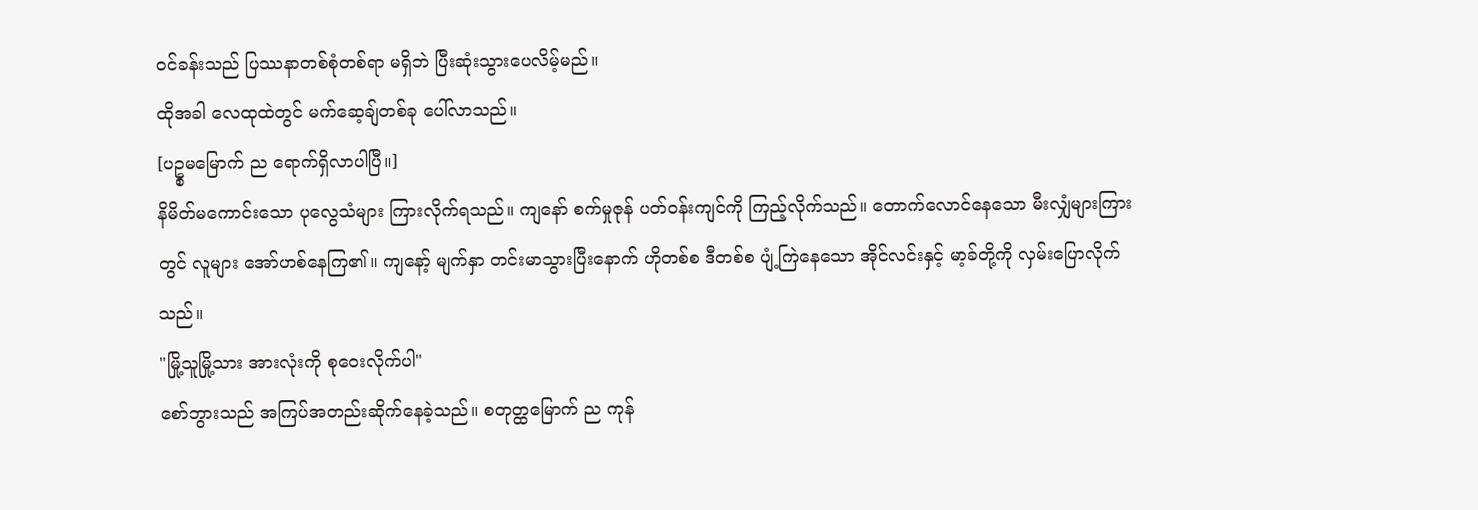ဝင်ခန်းသည် ပြဿနာတစ်စုံတစ်ရာ မရှိဘဲ ပြီးဆုံးသွားပေလိမ့်မည်။
ထိုအခါ လေထုထဲတွင် မက်ဆေ့ချ်တစ်ခု ပေါ်လာသည်။
[ပဥ္စမမြောက် ည ရောက်ရှိလာပါပြီ။]
နိမိတ်မကောင်းသော ပုလွေသံများ ကြားလိုက်ရသည်။ ကျနော် စက်မှုဇုန် ပတ်ဝန်းကျင်ကို ကြည့်လိုက်သည်။ တောက်လောင်နေသော မီးလျှံများကြားတွင် လူများ အော်ဟစ်နေကြ၏။ ကျနော့် မျက်နှာ တင်းမာသွားပြီးနောက် ဟိုတစ်စ ဒီတစ်စ ပျံ့ကြဲနေသော အိုင်လင်းနှင့် မာ့ခ်တို့ကို လှမ်းပြောလိုက်သည်။
"မြို့သူမြို့သား အားလုံးကို စုဝေးလိုက်ပါ"
စော်ဘွားသည် အကြပ်အတည်းဆိုက်နေခဲ့သည်။ စတုတ္ထမြောက် ည ကုန်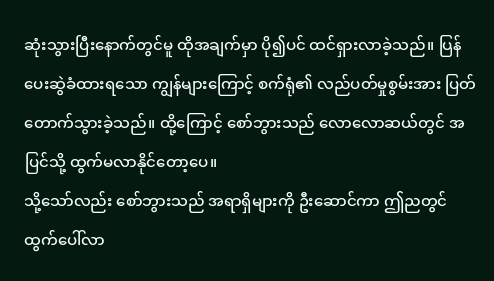ဆုံးသွားပြီးနောက်တွင်မူ ထိုအချက်မှာ ပို၍ပင် ထင်ရှားလာခဲ့သည်။ ပြန်ပေးဆွဲခံထားရသော ကျွန်များကြောင့် စက်ရုံ၏ လည်ပတ်မှုစွမ်းအား ပြတ်တောက်သွားခဲ့သည်။ ထို့ကြောင့် စော်ဘွားသည် လောလောဆယ်တွင် အပြင်သို့ ထွက်မလာနိုင်တော့ပေ။
သို့သော်လည်း စော်ဘွားသည် အရာရှိများကို ဦးဆောင်ကာ ဤညတွင် ထွက်ပေါ်လာ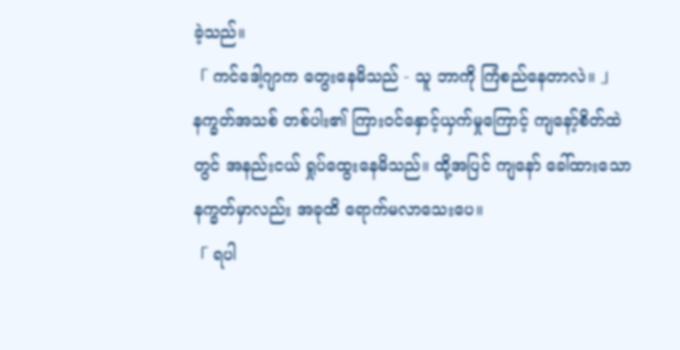ခဲ့သည်။
「 ကင်ဒေါ့ဂျာက တွေးနေမိသည် - သူ ဘာကို ကြံစည်နေတာလဲ။ 」
နက္ခတ်အသစ် တစ်ပါး၏ ကြားဝင်နှောင့်ယှက်မှုကြောင့် ကျနော့်စိတ်ထဲတွင် အနည်းငယ် ရှုပ်ထွေးနေမိသည်။ ထို့အပြင် ကျနော် ခေါ်ထားသော နက္ခတ်မှာလည်း အခုထိ ရောက်မလာသေးပေ။
「 ရပါ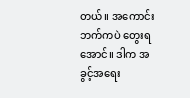တယ်။ အကောင်းဘက်ကပဲ တွေးရအောင်။ ဒါက အခွင့်အရေး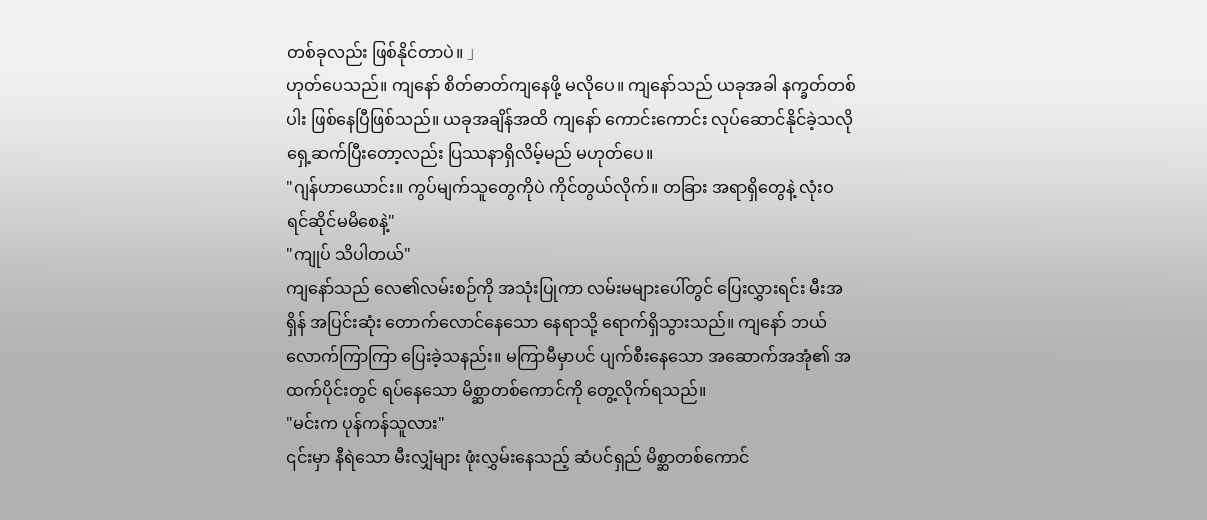တစ်ခုလည်း ဖြစ်နိုင်တာပဲ။ 」
ဟုတ်ပေသည်။ ကျနော် စိတ်ဓာတ်ကျနေဖို့ မလိုပေ။ ကျနော်သည် ယခုအခါ နက္ခတ်တစ်ပါး ဖြစ်နေပြီဖြစ်သည်။ ယခုအချိန်အထိ ကျနော် ကောင်းကောင်း လုပ်ဆောင်နိုင်ခဲ့သလို ရှေ့ဆက်ပြီးတော့လည်း ပြဿနာရှိလိမ့်မည် မဟုတ်ပေ။
"ဂျန်ဟာယောင်း။ ကွပ်မျက်သူတွေကိုပဲ ကိုင်တွယ်လိုက်။ တခြား အရာရှိတွေနဲ့ လုံးဝ ရင်ဆိုင်မမိစေနဲ့"
"ကျုပ် သိပါတယ်"
ကျနော်သည် လေ၏လမ်းစဉ်ကို အသုံးပြုကာ လမ်းမများပေါ်တွင် ပြေးလွှားရင်း မီးအရှိန် အပြင်းဆုံး တောက်လောင်နေသော နေရာသို့ ရောက်ရှိသွားသည်။ ကျနော် ဘယ်လောက်ကြာကြာ ပြေးခဲ့သနည်း။ မကြာမီမှာပင် ပျက်စီးနေသော အဆောက်အအုံ၏ အထက်ပိုင်းတွင် ရပ်နေသော မိစ္ဆာတစ်ကောင်ကို တွေ့လိုက်ရသည်။
"မင်းက ပုန်ကန်သူလား"
၎င်းမှာ နီရဲသော မီးလျှံများ ဖုံးလွှမ်းနေသည့် ဆံပင်ရှည် မိစ္ဆာတစ်ကောင်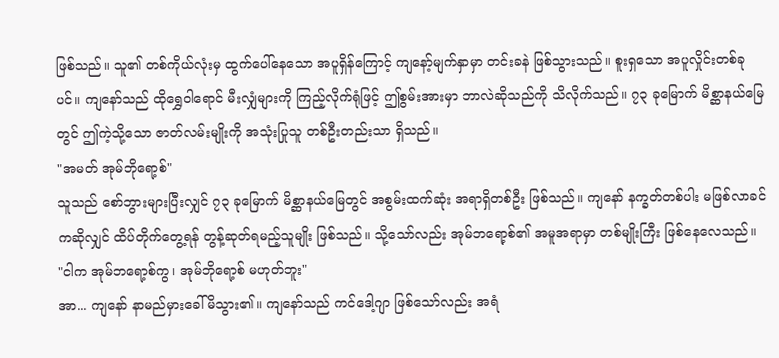ဖြစ်သည်။ သူ၏ တစ်ကိုယ်လုံးမှ ထွက်ပေါ်နေသော အပူရှိန်ကြောင့် ကျနော့်မျက်နှာမှာ တင်းခနဲ ဖြစ်သွားသည်။ စူးရှသော အပူလှိုင်းတစ်ခုပင်။ ကျနော်သည် ထိုရွှေဝါရောင် မီးလျှံများကို ကြည့်လိုက်ရုံဖြင့် ဤစွမ်းအားမှာ ဘာလဲဆိုသည်ကို သိလိုက်သည်။ ၇၃ ခုမြောက် မိစ္ဆာနယ်မြေတွင် ဤကဲ့သို့သော ဇာတ်လမ်းမျိုးကို အသုံးပြုသူ တစ်ဦးတည်းသာ ရှိသည်။
"အမတ် အုမ်ဘိုရော့စ်"
သူသည် စော်ဘွားများပြီးလျှင် ၇၃ ခုမြောက် မိစ္ဆာနယ်မြေတွင် အစွမ်းထက်ဆုံး အရာရှိတစ်ဦး ဖြစ်သည်။ ကျနော် နက္ခတ်တစ်ပါး မဖြစ်လာခင်ကဆိုလျှင် ထိပ်တိုက်တွေ့ရန် တွန့်ဆုတ်ရမည့်သူမျိုး ဖြစ်သည်။ သို့သော်လည်း အုမ်ဘရော့စ်၏ အမူအရာမှာ တစ်မျိုးကြီး ဖြစ်နေလေသည်။
"ငါက အုမ်ဘရော့စ်ကွ၊ အုမ်ဘိုရော့စ် မဟုတ်ဘူး"
အာ... ကျနော် နာမည်မှားခေါ်မိသွား၏။ ကျနော်သည် ကင်ဒေါ့ဂျာ ဖြစ်သော်လည်း အရံ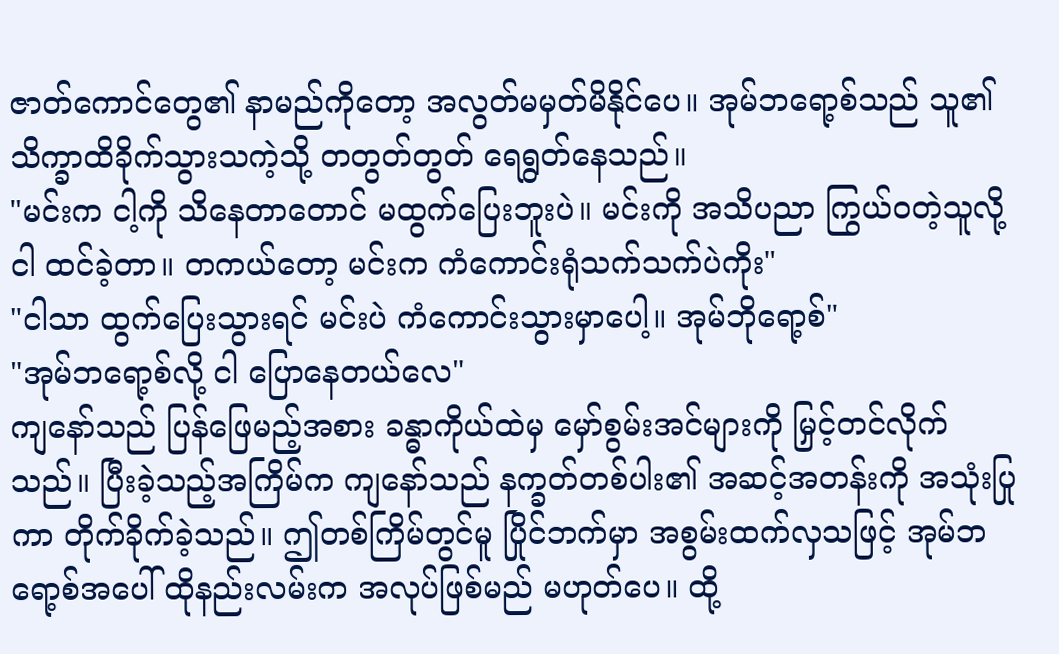ဇာတ်ကောင်တွေ၏ နာမည်ကိုတော့ အလွတ်မမှတ်မိနိုင်ပေ။ အုမ်ဘရော့စ်သည် သူ၏ သိက္ခာထိခိုက်သွားသကဲ့သို့ တတွတ်တွတ် ရေရွတ်နေသည်။
"မင်းက ငါ့ကို သိနေတာတောင် မထွက်ပြေးဘူးပဲ။ မင်းကို အသိပညာ ကြွယ်ဝတဲ့သူလို့ ငါ ထင်ခဲ့တာ။ တကယ်တော့ မင်းက ကံကောင်းရုံသက်သက်ပဲကိုး"
"ငါသာ ထွက်ပြေးသွားရင် မင်းပဲ ကံကောင်းသွားမှာပေါ့။ အုမ်ဘိုရော့စ်"
"အုမ်ဘရော့စ်လို့ ငါ ပြောနေတယ်လေ"
ကျနော်သည် ပြန်ဖြေမည့်အစား ခန္ဓာကိုယ်ထဲမှ မှော်စွမ်းအင်များကို မြှင့်တင်လိုက်သည်။ ပြီးခဲ့သည့်အကြိမ်က ကျနော်သည် နက္ခတ်တစ်ပါး၏ အဆင့်အတန်းကို အသုံးပြုကာ တိုက်ခိုက်ခဲ့သည်။ ဤတစ်ကြိမ်တွင်မူ ပြိုင်ဘက်မှာ အစွမ်းထက်လှသဖြင့် အုမ်ဘရော့စ်အပေါ် ထိုနည်းလမ်းက အလုပ်ဖြစ်မည် မဟုတ်ပေ။ ထို့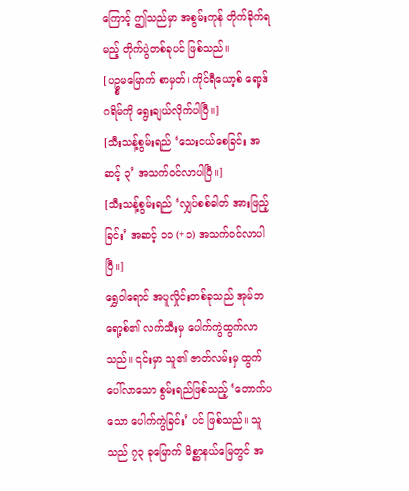ကြောင့် ဤသည်မှာ အစွမ်းကုန် တိုက်ခိုက်ရမည့် တိုက်ပွဲတစ်ခုပင် ဖြစ်သည်။
[ပဥ္စမမြောက် စာမှတ်၊ ကိုင်ရီယော့စ် ရော့ဒ်ဂရိမ်ကို ရွေးချယ်လိုက်ပါပြီ။]
[သီးသန့်စွမ်းရည် ‘သေးငယ်စေခြင်း အဆင့် ၃’ အသက်ဝင်လာပါပြီ။]
[သီးသန့်စွမ်းရည် ‘လျှပ်စစ်ဓါတ် အားဖြည့်ခြင်း’ အဆင့် ၁၁ (+၁) အသက်ဝင်လာပါပြီ။]
ရွှေဝါရောင် အပူလှိုင်းတစ်ခုသည် အုမ်ဘရော့စ်၏ လက်သီးမှ ပေါက်ကွဲထွက်လာသည်။ ၎င်းမှာ သူ၏ ဇာတ်လမ်းမှ ထွက်ပေါ်လာသော စွမ်းရည်ဖြစ်သည့် ‘တောက်ပသော ပေါက်ကွဲခြင်း’ ပင် ဖြစ်သည်။ သူသည် ၇၃ ခုမြောက် မိစ္ဆာနယ်မြေတွင် အ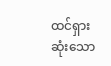ထင်ရှားဆုံးသော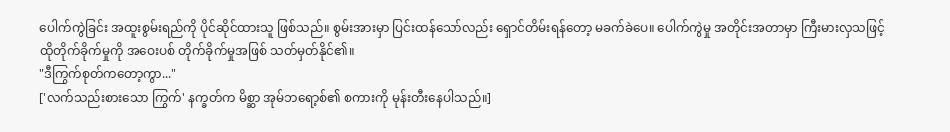ပေါက်ကွဲခြင်း အထူးစွမ်းရည်ကို ပိုင်ဆိုင်ထားသူ ဖြစ်သည်။ စွမ်းအားမှာ ပြင်းထန်သော်လည်း ရှောင်တိမ်းရန်တော့ မခက်ခဲပေ။ ပေါက်ကွဲမှု အတိုင်းအတာမှာ ကြီးမားလှသဖြင့် ထိုတိုက်ခိုက်မှုကို အဝေးပစ် တိုက်ခိုက်မှုအဖြစ် သတ်မှတ်နိုင်၏။
"ဒီကြွက်စုတ်ကတော့ကွာ..."
['လက်သည်းစားသော ကြွက်' နက္ခတ်က မိစ္ဆာ အုမ်ဘရော့စ်၏ စကားကို မုန်းတီးနေပါသည်။]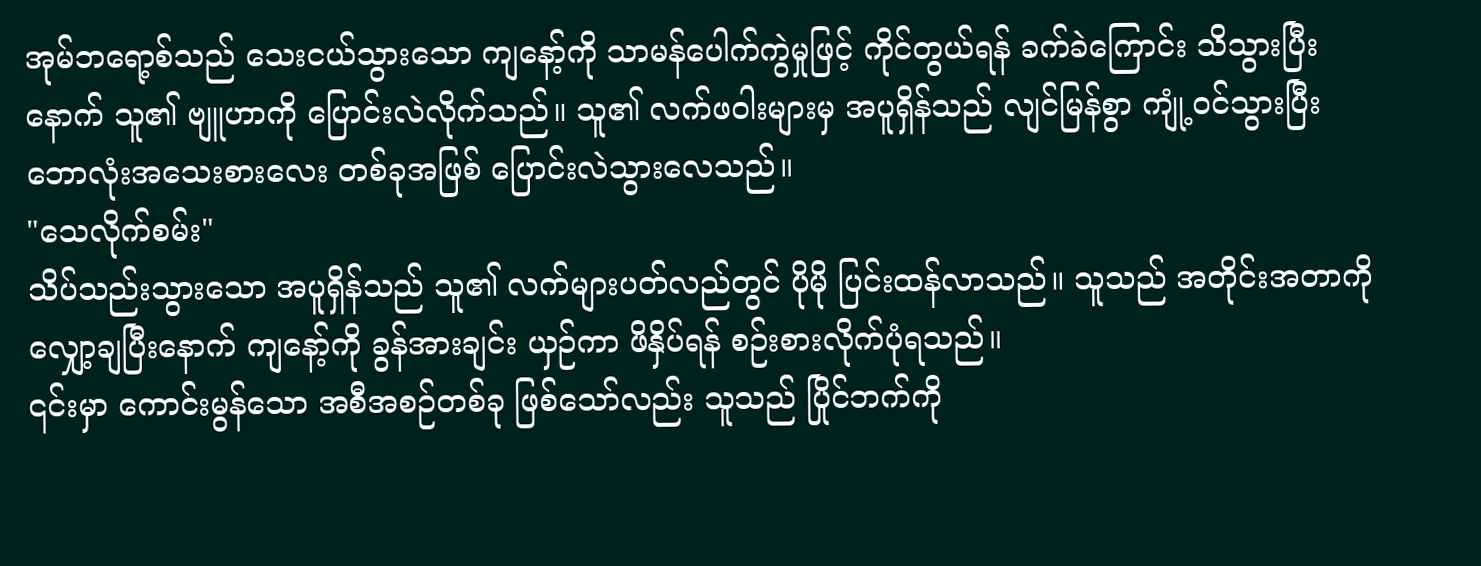အုမ်ဘရော့စ်သည် သေးငယ်သွားသော ကျနော့်ကို သာမန်ပေါက်ကွဲမှုဖြင့် ကိုင်တွယ်ရန် ခက်ခဲကြောင်း သိသွားပြီးနောက် သူ၏ ဗျူဟာကို ပြောင်းလဲလိုက်သည်။ သူ၏ လက်ဖဝါးများမှ အပူရှိန်သည် လျင်မြန်စွာ ကျုံ့ဝင်သွားပြီး ဘောလုံးအသေးစားလေး တစ်ခုအဖြစ် ပြောင်းလဲသွားလေသည်။
"သေလိုက်စမ်း"
သိပ်သည်းသွားသော အပူရှိန်သည် သူ၏ လက်များပတ်လည်တွင် ပိုမို ပြင်းထန်လာသည်။ သူသည် အတိုင်းအတာကို လျှော့ချပြီးနောက် ကျနော့်ကို ခွန်အားချင်း ယှဉ်ကာ ဖိနှိပ်ရန် စဉ်းစားလိုက်ပုံရသည်။
၎င်းမှာ ကောင်းမွန်သော အစီအစဉ်တစ်ခု ဖြစ်သော်လည်း သူသည် ပြိုင်ဘက်ကို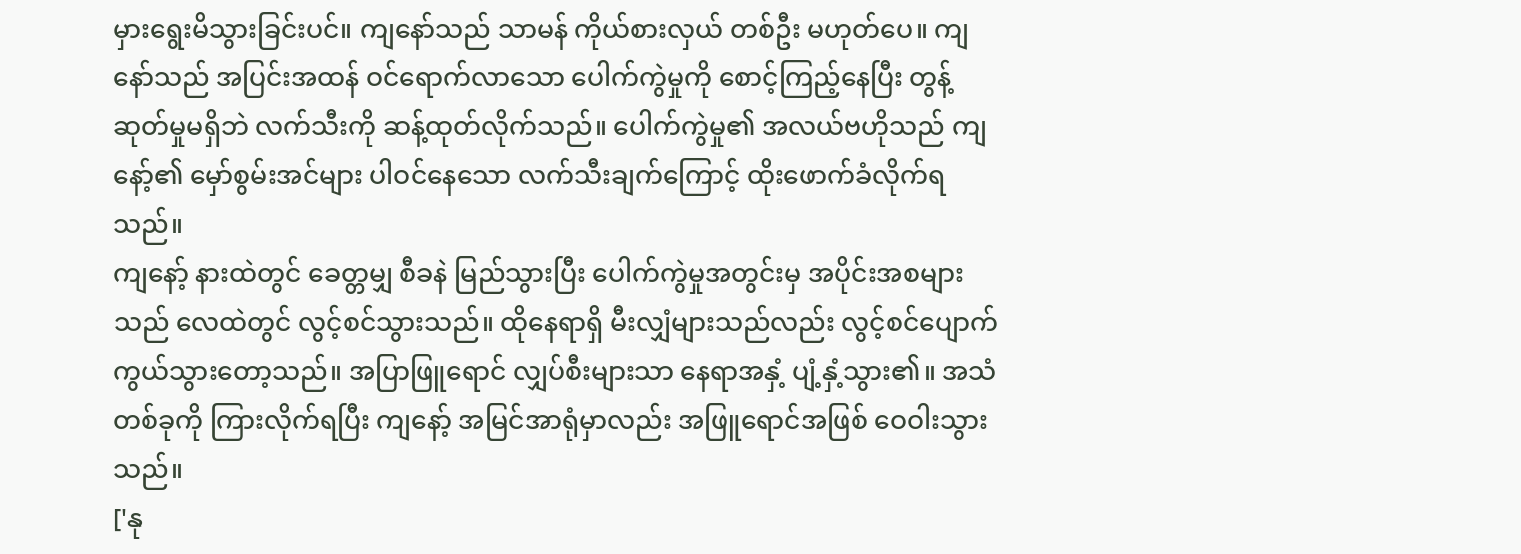မှားရွေးမိသွားခြင်းပင်။ ကျနော်သည် သာမန် ကိုယ်စားလှယ် တစ်ဦး မဟုတ်ပေ။ ကျနော်သည် အပြင်းအထန် ဝင်ရောက်လာသော ပေါက်ကွဲမှုကို စောင့်ကြည့်နေပြီး တွန့်ဆုတ်မှုမရှိဘဲ လက်သီးကို ဆန့်ထုတ်လိုက်သည်။ ပေါက်ကွဲမှု၏ အလယ်ဗဟိုသည် ကျနော့်၏ မှော်စွမ်းအင်များ ပါဝင်နေသော လက်သီးချက်ကြောင့် ထိုးဖောက်ခံလိုက်ရသည်။
ကျနော့် နားထဲတွင် ခေတ္တမျှ စီခနဲ မြည်သွားပြီး ပေါက်ကွဲမှုအတွင်းမှ အပိုင်းအစများသည် လေထဲတွင် လွင့်စင်သွားသည်။ ထိုနေရာရှိ မီးလျှံများသည်လည်း လွင့်စင်ပျောက်ကွယ်သွားတော့သည်။ အပြာဖြူရောင် လျှပ်စီးများသာ နေရာအနှံ့ ပျံ့နှံ့သွား၏။ အသံတစ်ခုကို ကြားလိုက်ရပြီး ကျနော့် အမြင်အာရုံမှာလည်း အဖြူရောင်အဖြစ် ဝေဝါးသွားသည်။
['နု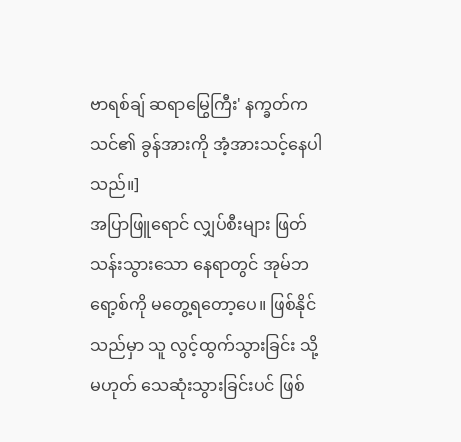ဗာရစ်ချ် ဆရာမြွေကြီး' နက္ခတ်က သင်၏ ခွန်အားကို အံ့အားသင့်နေပါသည်။]
အပြာဖြူရောင် လျှပ်စီးများ ဖြတ်သန်းသွားသော နေရာတွင် အုမ်ဘရော့စ်ကို မတွေ့ရတော့ပေ။ ဖြစ်နိုင်သည်မှာ သူ လွင့်ထွက်သွားခြင်း သို့မဟုတ် သေဆုံးသွားခြင်းပင် ဖြစ်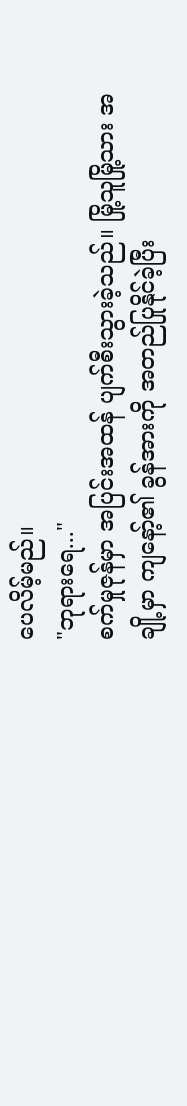ပေလိမ့်မည်။
"ဘုရားရေ..."
စက်မှုဇုန်မှာ အပြင်းအထန် ပျက်စီးသွားခဲ့သည်။ မြို့သူမြို့သား အချို့မှာ ကျနော့်၏ ခွန်အားကို အတည်ပြုနိုင်ခဲ့ပြီး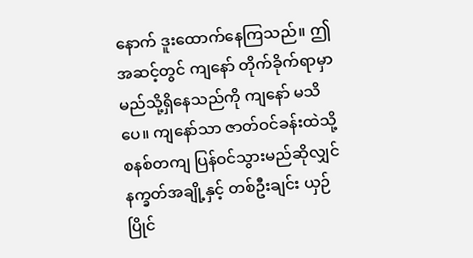နောက် ဒူးထောက်နေကြသည်။ ဤအဆင့်တွင် ကျနော် တိုက်ခိုက်ရာမှာ မည်သို့ရှိနေသည်ကို ကျနော် မသိပေ။ ကျနော်သာ ဇာတ်ဝင်ခန်းထဲသို့ စနစ်တကျ ပြန်ဝင်သွားမည်ဆိုလျှင် နက္ခတ်အချို့နှင့် တစ်ဦးချင်း ယှဉ်ပြိုင်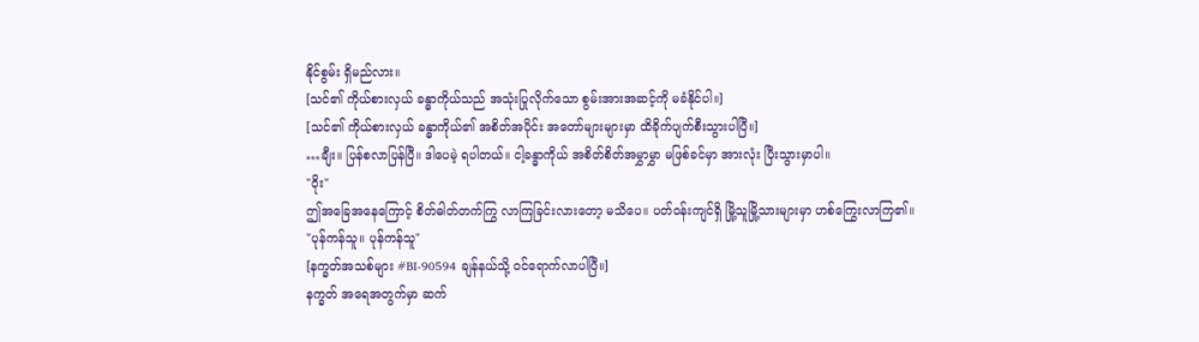နိုင်စွမ်း ရှိမည်လား။
[သင်၏ ကိုယ်စားလှယ် ခန္ဓာကိုယ်သည် အသုံးပြုလိုက်သော စွမ်းအားအဆင့်ကို မခံနိုင်ပါ။]
[သင်၏ ကိုယ်စားလှယ် ခန္ဓာကိုယ်၏ အစိတ်အပိုင်း အတော်များများမှာ ထိခိုက်ပျက်စီးသွားပါပြီ။]
…ချီး။ ပြန်စလာပြန်ပြီ။ ဒါပေမဲ့ ရပါတယ်။ ငါ့ခန္ဓာကိုယ် အစိတ်စိတ်အမွှာမွှာ မဖြစ်ခင်မှာ အားလုံး ပြီးသွားမှာပါ။
"ဝိုး"
ဤအခြေအနေကြောင့် စိတ်ဓါတ်တက်ကြွ လာကြခြင်းလားတော့ မသိပေ။ ပတ်ဝန်းကျင်ရှိ မြို့သူမြို့သားများမှာ ဟစ်ကြွေးလာကြ၏။
"ပုန်ကန်သူ။ ပုန်ကန်သူ"
[နက္ခတ်အသစ်များ #BI-90594 ချန်နယ်သို့ ဝင်ရောက်လာပါပြီ။]
နက္ခတ် အရေအတွက်မှာ ဆက်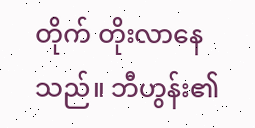တိုက် တိုးလာနေသည်။ ဘီဟွန်း၏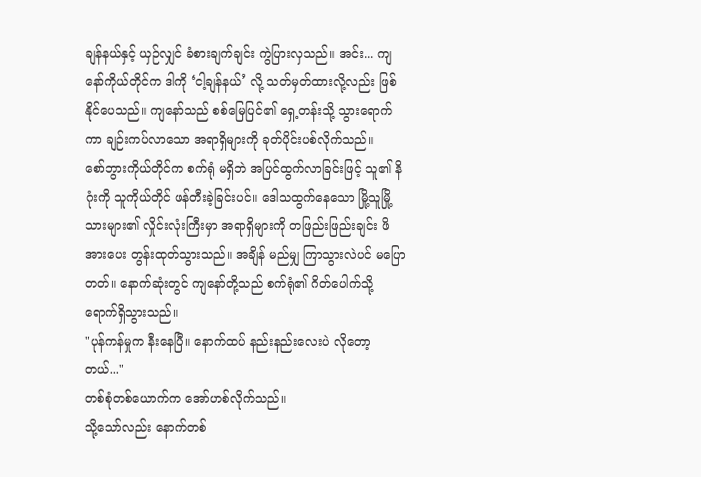ချန်နယ်နှင့် ယှဉ်လျှင် ခံစားချက်ချင်း ကွဲပြားလှသည်။ အင်း... ကျနော်ကိုယ်တိုင်က ဒါကို ‘ငါ့ချန်နယ်’ လို့ သတ်မှတ်ထားလို့လည်း ဖြစ်နိုင်ပေသည်။ ကျနော်သည် စစ်မြေပြင်၏ ရှေ့တန်းသို့ သွားရောက်ကာ ချဉ်းကပ်လာသော အရာရှိများကို ခုတ်ပိုင်းပစ်လိုက်သည်။
စော်ဘွားကိုယ်တိုင်က စက်ရုံ မရှိဘဲ အပြင်ထွက်လာခြင်းဖြင့် သူ၏ နိဂုံးကို သူကိုယ်တိုင် ဖန်တီးခဲ့ခြင်းပင်။ ဒေါသထွက်နေသော မြို့သူမြို့သားများ၏ လှိုင်းလုံးကြီးမှာ အရာရှိများကို တဖြည်းဖြည်းချင်း ဖိအားပေး တွန်းထုတ်သွားသည်။ အချိန် မည်မျှ ကြာသွားလဲပင် မပြောတတ်။ နောက်ဆုံးတွင် ကျနော်တို့သည် စက်ရုံ၏ ဂိတ်ပေါက်သို့ ရောက်ရှိသွားသည်။
"ပုန်ကန်မှုက နီးနေပြီ။ နောက်ထပ် နည်းနည်းလေးပဲ လိုတော့တယ်..."
တစ်စုံတစ်ယောက်က အော်ဟစ်လိုက်သည်။
သို့သော်လည်း နောက်တစ်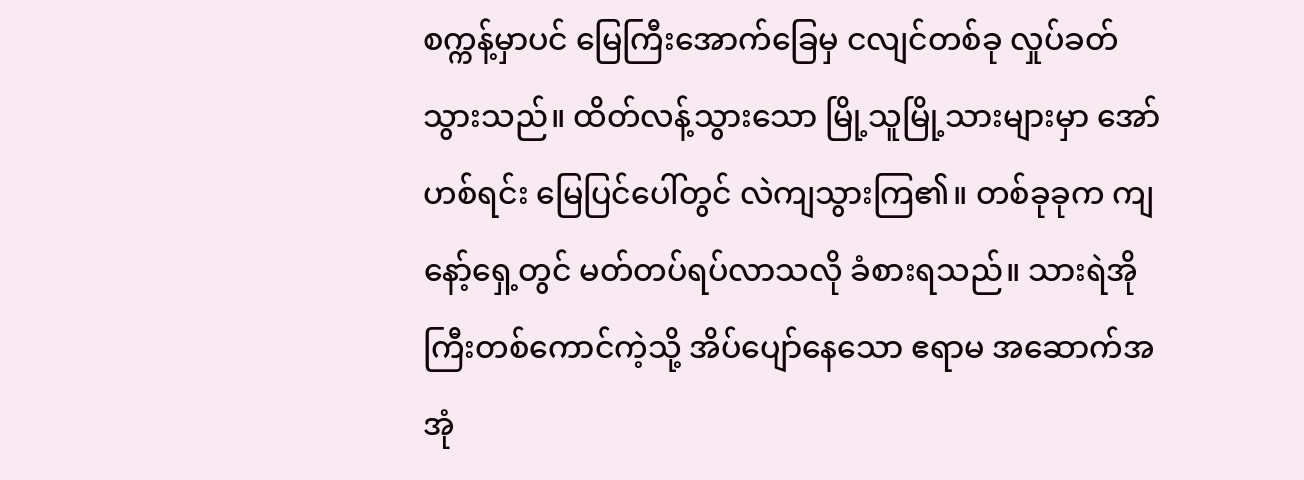စက္ကန့်မှာပင် မြေကြီးအောက်ခြေမှ ငလျင်တစ်ခု လှုပ်ခတ်သွားသည်။ ထိတ်လန့်သွားသော မြို့သူမြို့သားများမှာ အော်ဟစ်ရင်း မြေပြင်ပေါ်တွင် လဲကျသွားကြ၏။ တစ်ခုခုက ကျနော့်ရှေ့တွင် မတ်တပ်ရပ်လာသလို ခံစားရသည်။ သားရဲအိုကြီးတစ်ကောင်ကဲ့သို့ အိပ်ပျော်နေသော ဧရာမ အဆောက်အအုံ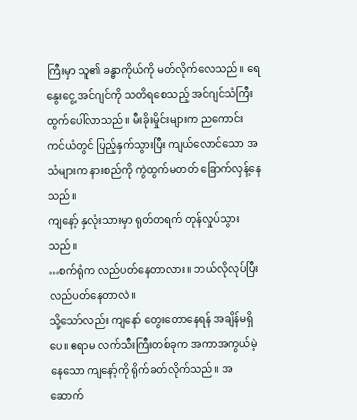ကြီးမှာ သူ၏ ခန္ဓာကိုယ်ကို မတ်လိုက်လေသည်။ ရေနွေးငွေ့ အင်ဂျင်ကို သတိရစေသည့် အင်ဂျင်သံကြီး ထွက်ပေါ်လာသည်။ မီးခိုးမှိုင်းများက ညကောင်းကင်ယံတွင် ပြည့်နှက်သွားပြီး ကျယ်လောင်သော အသံများက နားစည်ကို ကွဲထွက်မတတ် ခြောက်လှန့်နေသည်။
ကျနော့် နှလုံးသားမှာ ရုတ်တရက် တုန်လှုပ်သွားသည်။
…စက်ရုံက လည်ပတ်နေတာလား။ ဘယ်လိုလုပ်ပြီး လည်ပတ်နေတာလဲ။
သို့သော်လည်း ကျနော် တွေးတောနေရန် အချိန်မရှိပေ။ ဧရာမ လက်သီးကြီးတစ်ခုက အကာအကွယ်မဲ့နေသော ကျနော့်ကို ရိုက်ခတ်လိုက်သည်။ အဆောက်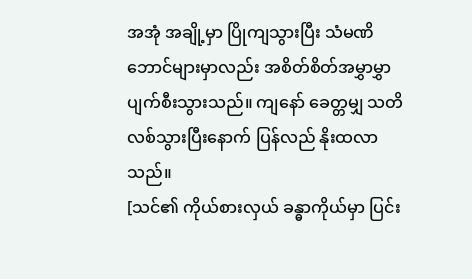အအုံ အချို့မှာ ပြိုကျသွားပြီး သံမဏိဘောင်များမှာလည်း အစိတ်စိတ်အမွှာမွှာ ပျက်စီးသွားသည်။ ကျနော် ခေတ္တမျှ သတိလစ်သွားပြီးနောက် ပြန်လည် နိုးထလာသည်။
[သင်၏ ကိုယ်စားလှယ် ခန္ဓာကိုယ်မှာ ပြင်း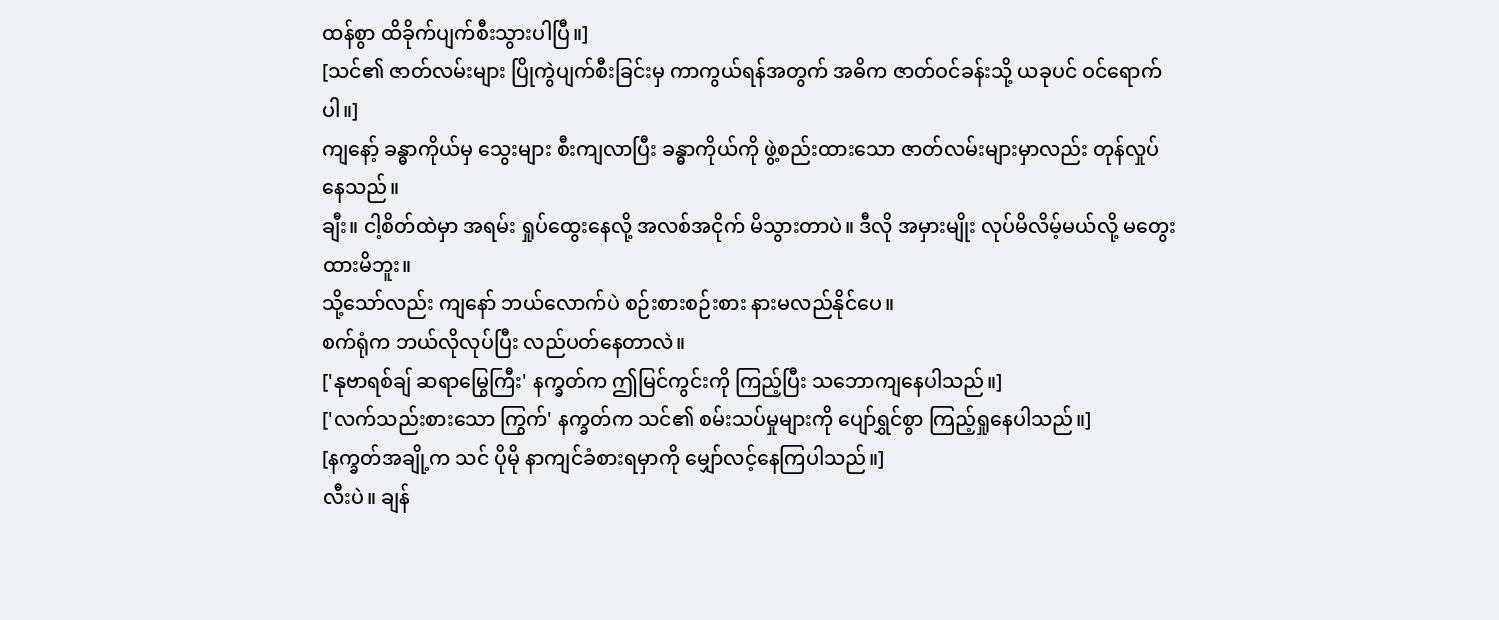ထန်စွာ ထိခိုက်ပျက်စီးသွားပါပြီ။]
[သင်၏ ဇာတ်လမ်းများ ပြိုကွဲပျက်စီးခြင်းမှ ကာကွယ်ရန်အတွက် အဓိက ဇာတ်ဝင်ခန်းသို့ ယခုပင် ဝင်ရောက်ပါ။]
ကျနော့် ခန္ဓာကိုယ်မှ သွေးများ စီးကျလာပြီး ခန္ဓာကိုယ်ကို ဖွဲ့စည်းထားသော ဇာတ်လမ်းများမှာလည်း တုန်လှုပ်နေသည်။
ချီး။ ငါ့စိတ်ထဲမှာ အရမ်း ရှုပ်ထွေးနေလို့ အလစ်အငိုက် မိသွားတာပဲ။ ဒီလို အမှားမျိုး လုပ်မိလိမ့်မယ်လို့ မတွေးထားမိဘူး။
သို့သော်လည်း ကျနော် ဘယ်လောက်ပဲ စဉ်းစားစဉ်းစား နားမလည်နိုင်ပေ။
စက်ရုံက ဘယ်လိုလုပ်ပြီး လည်ပတ်နေတာလဲ။
['နုဗာရစ်ချ် ဆရာမြွေကြီး' နက္ခတ်က ဤမြင်ကွင်းကို ကြည့်ပြီး သဘောကျနေပါသည်။]
['လက်သည်းစားသော ကြွက်' နက္ခတ်က သင်၏ စမ်းသပ်မှုများကို ပျော်ရွှင်စွာ ကြည့်ရှုနေပါသည်။]
[နက္ခတ်အချို့က သင် ပိုမို နာကျင်ခံစားရမှာကို မျှော်လင့်နေကြပါသည်။]
လီးပဲ။ ချန်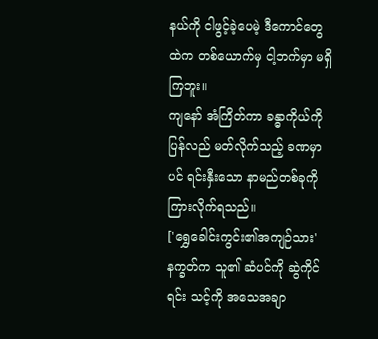နယ်ကို ငါဖွင့်ခဲ့ပေမဲ့ ဒီကောင်တွေထဲက တစ်ယောက်မှ ငါ့ဘက်မှာ မရှိကြဘူး။
ကျနော် အံကြိတ်ကာ ခန္ဓာကိုယ်ကို ပြန်လည် မတ်လိုက်သည့် ခဏမှာပင် ရင်းနှီးသော နာမည်တစ်ခုကို ကြားလိုက်ရသည်။
['ရွှေခေါင်းကွင်း၏အကျဉ်သား' နက္ခတ်က သူ၏ ဆံပင်ကို ဆွဲကိုင်ရင်း သင့်ကို အသေအချာ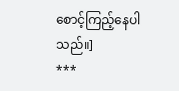စောင့်ကြည့်နေပါသည်။]
***